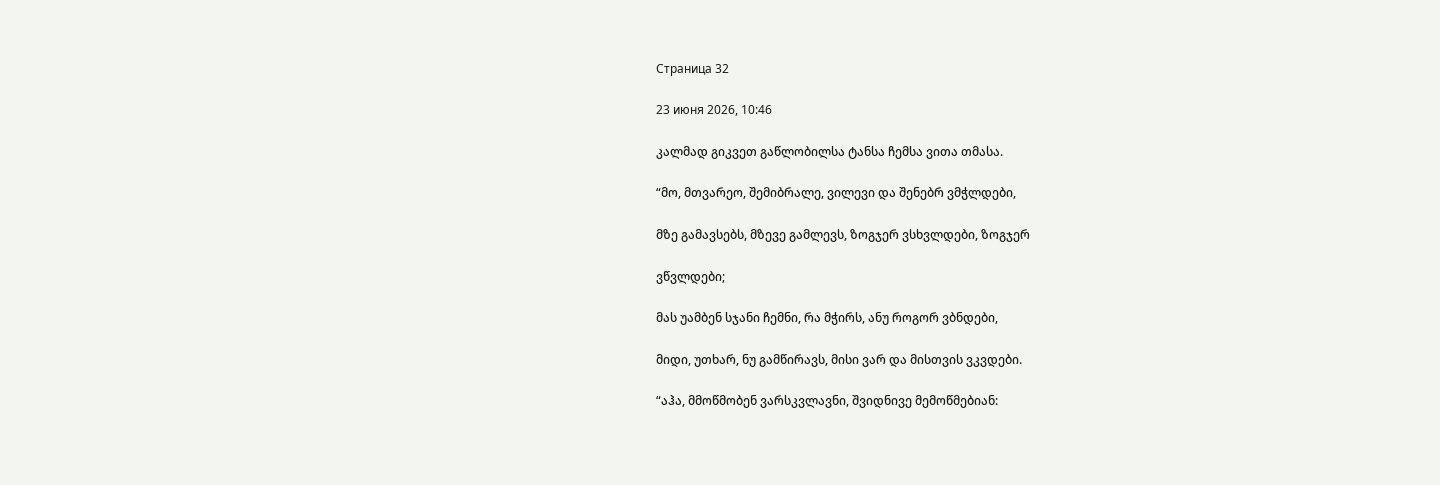Страница 32

23 июня 2026, 10:46

კალმად გიკვეთ გაწლობილსა ტანსა ჩემსა ვითა თმასა.

“მო, მთვარეო, შემიბრალე, ვილევი და შენებრ ვმჭლდები,

მზე გამავსებს, მზევე გამლევს, ზოგჯერ ვსხვლდები, ზოგჯერ

ვწვლდები;

მას უამბენ სჯანი ჩემნი, რა მჭირს, ანუ როგორ ვბნდები,

მიდი, უთხარ, ნუ გამწირავს, მისი ვარ და მისთვის ვკვდები.

“აჰა, მმოწმობენ ვარსკვლავნი, შვიდნივე მემოწმებიან: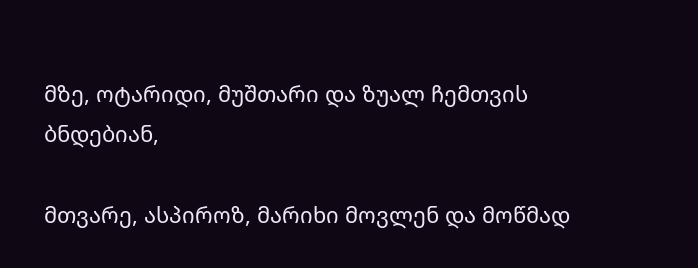მზე, ოტარიდი, მუშთარი და ზუალ ჩემთვის ბნდებიან,

მთვარე, ასპიროზ, მარიხი მოვლენ და მოწმად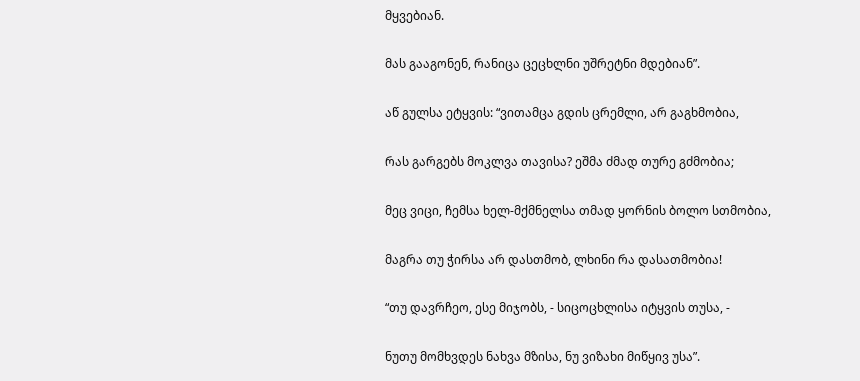მყვებიან.

მას გააგონენ, რანიცა ცეცხლნი უშრეტნი მდებიან”.

აწ გულსა ეტყვის: “ვითამცა გდის ცრემლი, არ გაგხმობია,

რას გარგებს მოკლვა თავისა? ეშმა ძმად თურე გძმობია;

მეც ვიცი, ჩემსა ხელ-მქმნელსა თმად ყორნის ბოლო სთმობია,

მაგრა თუ ჭირსა არ დასთმობ, ლხინი რა დასათმობია!

“თუ დავრჩეო, ესე მიჯობს, - სიცოცხლისა იტყვის თუსა, -

ნუთუ მომხვდეს ნახვა მზისა, ნუ ვიზახი მიწყივ უსა”.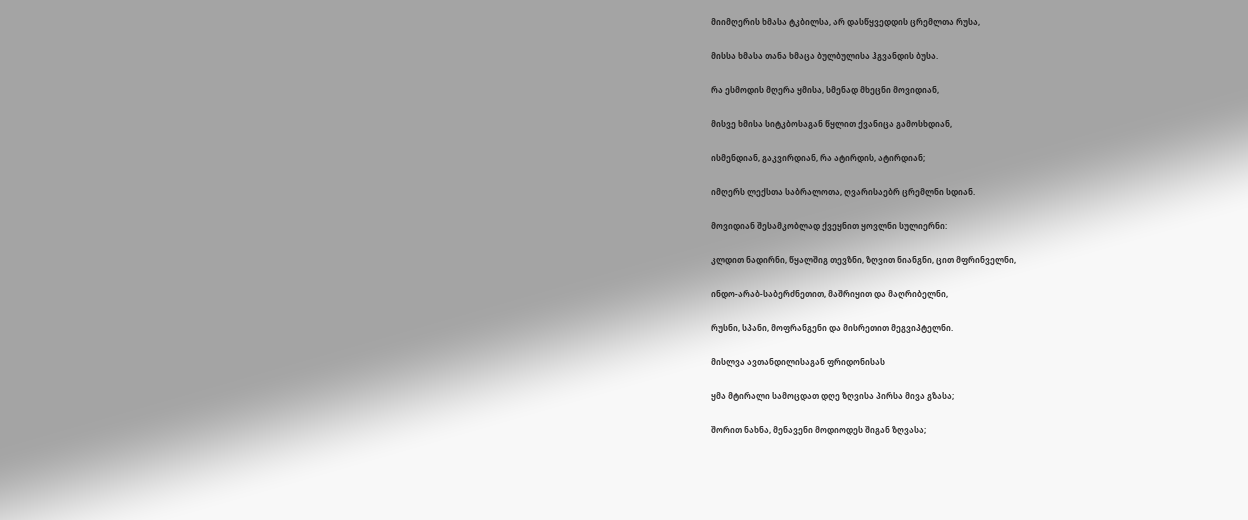მიიმღერის ხმასა ტკბილსა, არ დასწყვედდის ცრემლთა რუსა,

მისსა ხმასა თანა ხმაცა ბულბულისა ჰგვანდის ბუსა.

რა ესმოდის მღერა ყმისა, სმენად მხეცნი მოვიდიან,

მისვე ხმისა სიტკბოსაგან წყლით ქვანიცა გამოსხდიან,

ისმენდიან, გაკვირდიან, რა ატირდის, ატირდიან;

იმღერს ლექსთა საბრალოთა, ღვარისაებრ ცრემლნი სდიან.

მოვიდიან შესამკობლად ქვეყნით ყოვლნი სულიერნი:

კლდით ნადირნი, წყალშიგ თევზნი, ზღვით ნიანგნი, ცით მფრინველნი,

ინდო-არაბ-საბერძნეთით, მაშრიყით და მაღრიბელნი,

რუსნი, სპანი, მოფრანგენი და მისრეთით მეგვიპტელნი.

მისლვა ავთანდილისაგან ფრიდონისას

ყმა მტირალი სამოცდათ დღე ზღვისა პირსა მივა გზასა;

შორით ნახნა, მენავენი მოდიოდეს შიგან ზღვასა;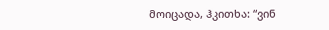მოიცადა, ჰკითხა: “ვინ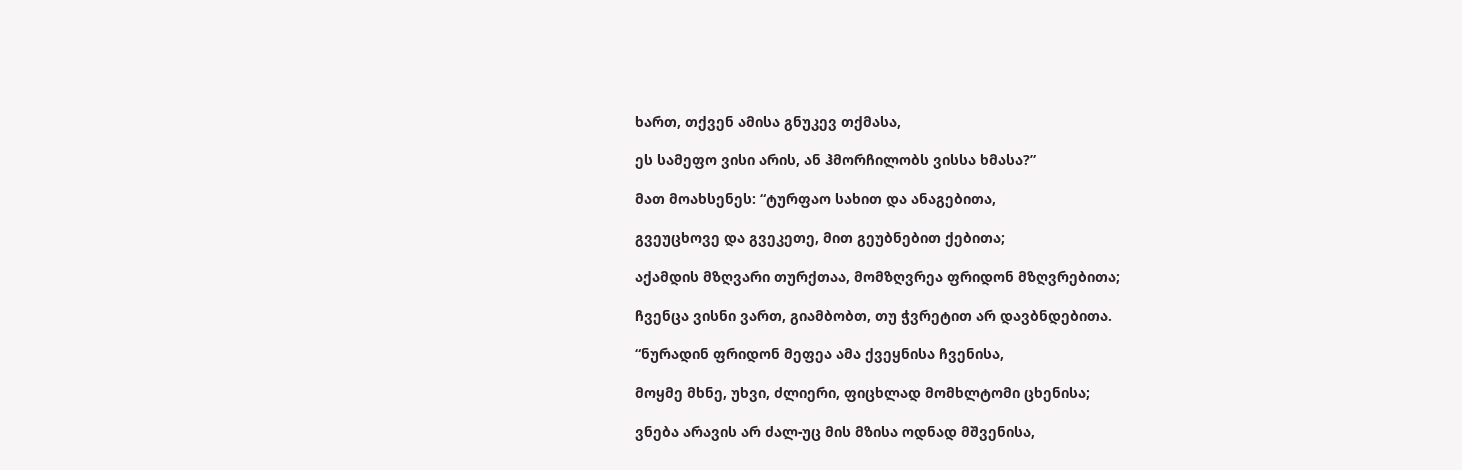ხართ, თქვენ ამისა გნუკევ თქმასა,

ეს სამეფო ვისი არის, ან ჰმორჩილობს ვისსა ხმასა?”

მათ მოახსენეს: “ტურფაო სახით და ანაგებითა,

გვეუცხოვე და გვეკეთე, მით გეუბნებით ქებითა;

აქამდის მზღვარი თურქთაა, მომზღვრეა ფრიდონ მზღვრებითა;

ჩვენცა ვისნი ვართ, გიამბობთ, თუ ჭვრეტით არ დავბნდებითა.

“ნურადინ ფრიდონ მეფეა ამა ქვეყნისა ჩვენისა,

მოყმე მხნე, უხვი, ძლიერი, ფიცხლად მომხლტომი ცხენისა;

ვნება არავის არ ძალ-უც მის მზისა ოდნად მშვენისა,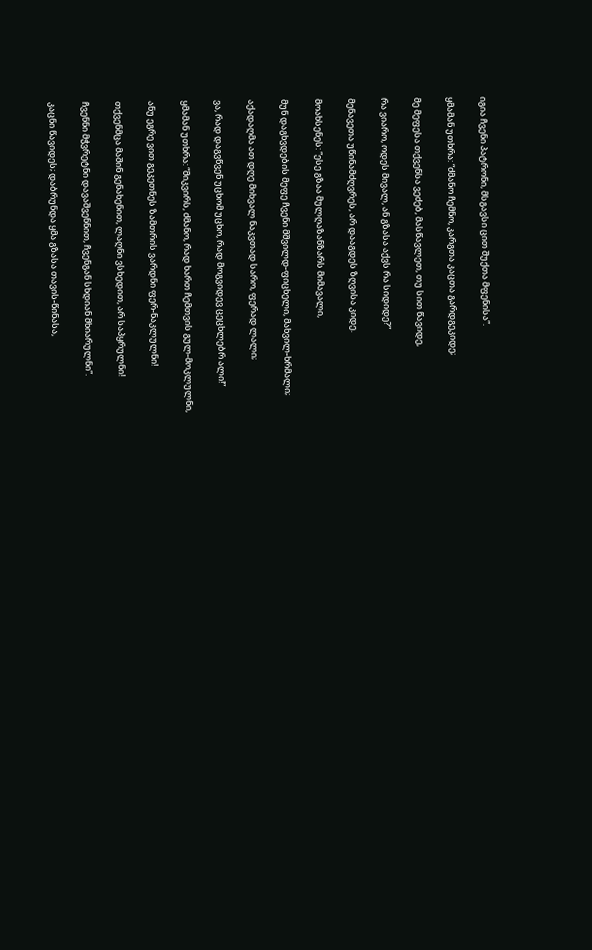იგია ჩვენი პატრონი, მსგავსი ცით შუქთა მფენისა”.

ყმამან უთხრა: “ძმანო ჩემნო, კარგთა კაცთა გარდგეკიდე;

მე მეფესა თქვენსა ვეძებ, მასწავლეთ, თუ სით წავიდე,

რა ვიარო, ოდეს მივალ, ან გზასა აქვს რა სიდიდე?”

მენავეთა უწინამძღვრეს, არ დააგდეს ზღვისა კიდე.

მოახსენეს: “ესე გზაა მულღაზანზარს მიმავალი,

მუნ დაგხვდების მეფე ჩვენი მშვილდ-ფიცხელი, მახვილ-ხრმალი;

აქადაღმა ათ დღე მიხვალ ნაკვთად სარო, ფერად ლალი;

ვა, რად დაგვწვენ უცხომ უცხო, რად მოგვიდევ ცეცხლებრ ალი!”

ყმამან უთხრა: “მიკვირს, ძმანო, რად ხართ ჩემთვის გულ-მოკლულნი,

ანუ ეგრე ვით გეკეთნეს ზამთრის ვარდნი ფერ-ნაკლულნი!

თქვენმცა მაშინ გენახენით, ლაღნი ვსხედით, არ საპყრულნი!

ჩვენნი მჭვრეტნი დავაშვენნით, ჩვენგან სხდიან მხიარულნი”.

კაცნი წავიდეს; დაბრუნდა ყმა გზასა თავის-წინასა,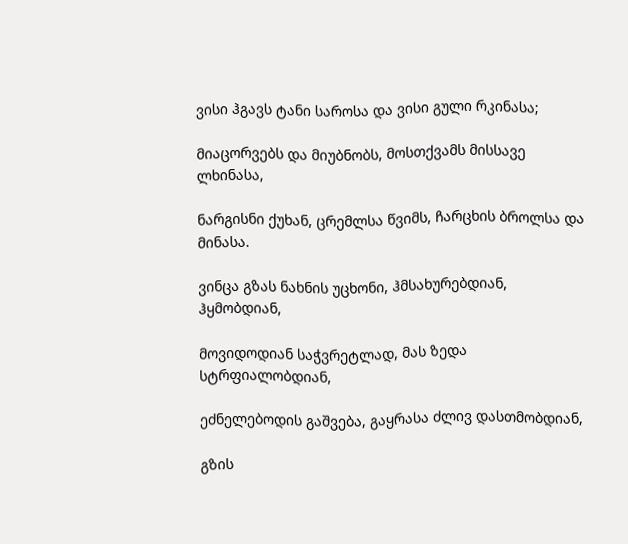ვისი ჰგავს ტანი საროსა და ვისი გული რკინასა;

მიაცორვებს და მიუბნობს, მოსთქვამს მისსავე ლხინასა,

ნარგისნი ქუხან, ცრემლსა წვიმს, ჩარცხის ბროლსა და მინასა.

ვინცა გზას ნახნის უცხონი, ჰმსახურებდიან, ჰყმობდიან,

მოვიდოდიან საჭვრეტლად, მას ზედა სტრფიალობდიან,

ეძნელებოდის გაშვება, გაყრასა ძლივ დასთმობდიან,

გზის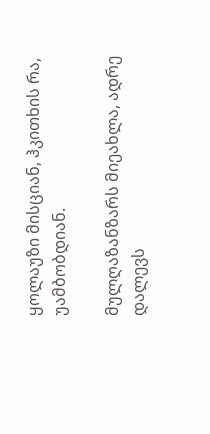ყოლაუზი მისციან, ჰკითხის რა, უამბობდიან.

მულღაზანზარს მიეახლა, ადრე დალევს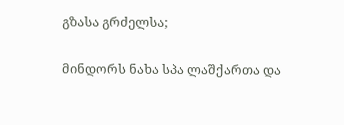გზასა გრძელსა;

მინდორს ნახა სპა ლაშქართა და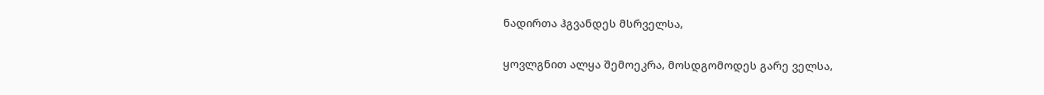ნადირთა ჰგვანდეს მსრველსა,

ყოვლგნით ალყა შემოეკრა, მოსდგომოდეს გარე ველსა,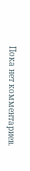Пока нет комментариев.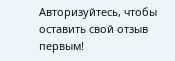Авторизуйтесь, чтобы оставить свой отзыв первым!